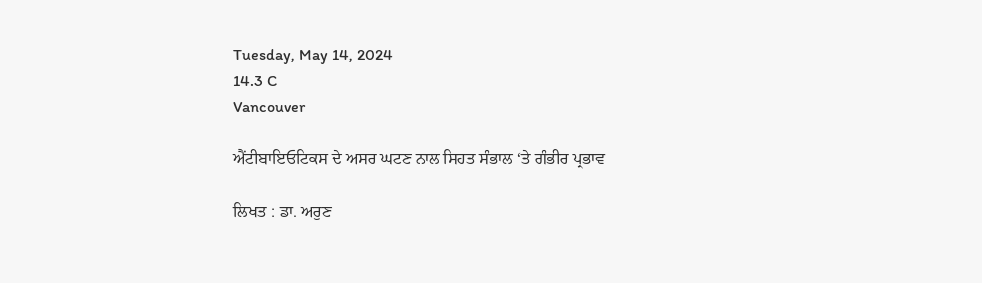Tuesday, May 14, 2024
14.3 C
Vancouver

ਐਂਟੀਬਾਇਓਟਿਕਸ ਦੇ ਅਸਰ ਘਟਣ ਨਾਲ ਸਿਹਤ ਸੰਭਾਲ ‘ਤੇ ਗੰਭੀਰ ਪ੍ਰਭਾਵ

ਲਿਖਤ : ਡਾ. ਅਰੁਣ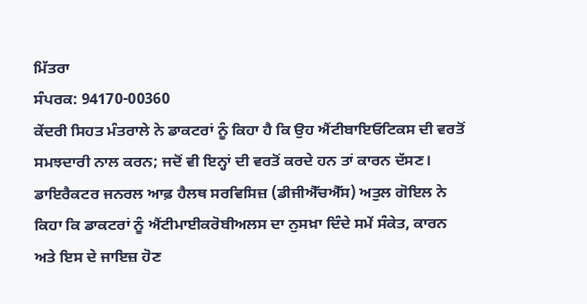ਮਿੱਤਰਾ
ਸੰਪਰਕ: 94170-00360
ਕੇਂਦਰੀ ਸਿਹਤ ਮੰਤਰਾਲੇ ਨੇ ਡਾਕਟਰਾਂ ਨੂੰ ਕਿਹਾ ਹੈ ਕਿ ਉਹ ਐਂਟੀਬਾਇਓਟਿਕਸ ਦੀ ਵਰਤੋਂ ਸਮਝਦਾਰੀ ਨਾਲ ਕਰਨ; ਜਦੋਂ ਵੀ ਇਨ੍ਹਾਂ ਦੀ ਵਰਤੋਂ ਕਰਦੇ ਹਨ ਤਾਂ ਕਾਰਨ ਦੱਸਣ। ਡਾਇਰੈਕਟਰ ਜਨਰਲ ਆਫ਼ ਹੈਲਥ ਸਰਵਿਸਿਜ਼ (ਡੀਜੀਐੱਚਐੱਸ) ਅਤੁਲ ਗੋਇਲ ਨੇ ਕਿਹਾ ਕਿ ਡਾਕਟਰਾਂ ਨੂੰ ਐਂਟੀਮਾਈਕਰੋਬੀਅਲਸ ਦਾ ਨੁਸਖ਼ਾ ਦਿੰਦੇ ਸਮੇਂ ਸੰਕੇਤ, ਕਾਰਨ ਅਤੇ ਇਸ ਦੇ ਜਾਇਜ਼ ਹੋਣ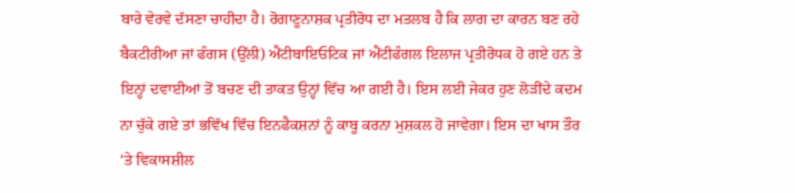ਬਾਰੇ ਵੇਰਵੇ ਦੱਸਣਾ ਚਾਹੀਦਾ ਹੈ। ਰੋਗਾਣੂਨਾਸ਼ਕ ਪ੍ਰਤੀਰੋਧ ਦਾ ਮਤਲਬ ਹੈ ਕਿ ਲਾਗ ਦਾ ਕਾਰਨ ਬਣ ਰਹੇ ਬੈਕਟੀਰੀਆ ਜਾਂ ਫੰਗਸ (ਉੱਲੀ) ਐਂਟੀਬਾਇਓਟਿਕ ਜਾਂ ਐਂਟੀਫੰਗਲ ਇਲਾਜ ਪ੍ਰਤੀਰੋਧਕ ਹੋ ਗਏ ਹਨ ਤੇ ਇਨ੍ਹਾਂ ਦਵਾਈਆਂ ਤੋਂ ਬਚਣ ਦੀ ਤਾਕਤ ਉਨ੍ਹਾਂ ਵਿੱਚ ਆ ਗਈ ਹੈ। ਇਸ ਲਈ ਜੇਕਰ ਹੁਣ ਲੋੜੀਂਦੇ ਕਦਮ ਨਾ ਚੁੱਕੇ ਗਏ ਤਾਂ ਭਵਿੱਖ ਵਿੱਚ ਇਨਫੈਕਸ਼ਨਾਂ ਨੂੰ ਕਾਬੂ ਕਰਨਾ ਮੁਸ਼ਕਲ ਹੋ ਜਾਵੇਗਾ। ਇਸ ਦਾ ਖਾਸ ਤੌਰ ‘ਤੇ ਵਿਕਾਸਸ਼ੀਲ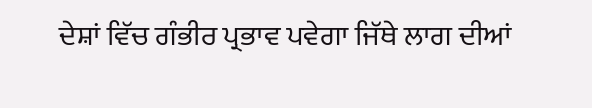ਦੇਸ਼ਾਂ ਵਿੱਚ ਗੰਭੀਰ ਪ੍ਰਭਾਵ ਪਵੇਗਾ ਜਿੱਥੇ ਲਾਗ ਦੀਆਂ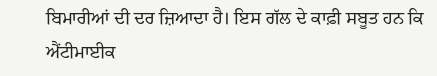ਬਿਮਾਰੀਆਂ ਦੀ ਦਰ ਜ਼ਿਆਦਾ ਹੈ। ਇਸ ਗੱਲ ਦੇ ਕਾਫ਼ੀ ਸਬੂਤ ਹਨ ਕਿ ਐਂਟੀਮਾਈਕ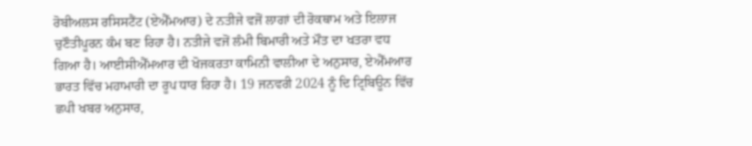ਰੋਬੀਅਲਸ ਰਸਿਸਟੈਂਟ (ਏਐੱਮਆਰ) ਦੇ ਨਤੀਜੇ ਵਜੋਂ ਲਾਗਾਂ ਦੀ ਰੋਕਥਾਮ ਅਤੇ ਇਲਾਜ ਚੁਣੌਤੀਪੂਰਨ ਕੰਮ ਬਣ ਰਿਹਾ ਹੈ। ਨਤੀਜੇ ਵਜੋਂ ਲੰਮੀ ਬਿਮਾਰੀ ਅਤੇ ਮੌਤ ਦਾ ਖਤਰਾ ਵਧ ਗਿਆ ਹੈ। ਆਈਸੀਐੱਮਆਰ ਦੀ ਖੋਜਕਰਤਾ ਕਾਮਿਨੀ ਵਾਲੀਆ ਦੇ ਅਨੁਸਾਰ, ਏਐੱਮਆਰ ਭਾਰਤ ਵਿੱਚ ਮਹਾਮਾਰੀ ਦਾ ਰੂਪ ਧਾਰ ਰਿਹਾ ਹੈ। 19 ਜਨਵਰੀ 2024 ਨੂੰ ਦਿ ਟ੍ਰਿਬਿਊਨ ਵਿੱਚ ਛਪੀ ਖਬਰ ਅਨੁਸਾਰ,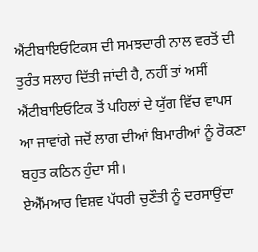ਐਂਟੀਬਾਇਓਟਿਕਸ ਦੀ ਸਮਝਦਾਰੀ ਨਾਲ ਵਰਤੋਂ ਦੀ ਤੁਰੰਤ ਸਲਾਹ ਦਿੱਤੀ ਜਾਂਦੀ ਹੈ, ਨਹੀਂ ਤਾਂ ਅਸੀਂ ਐਂਟੀਬਾਇਓਟਿਕ ਤੋਂ ਪਹਿਲਾਂ ਦੇ ਯੁੱਗ ਵਿੱਚ ਵਾਪਸ ਆ ਜਾਵਾਂਗੇ ਜਦੋਂ ਲਾਗ ਦੀਆਂ ਬਿਮਾਰੀਆਂ ਨੂੰ ਰੋਕਣਾ ਬਹੁਤ ਕਠਿਨ ਹੁੰਦਾ ਸੀ।
ਏਐੱਮਆਰ ਵਿਸ਼ਵ ਪੱਧਰੀ ਚੁਣੌਤੀ ਨੂੰ ਦਰਸਾਉਂਦਾ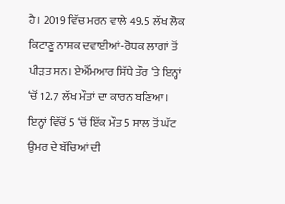ਹੈ। 2019 ਵਿੱਚ ਮਰਨ ਵਾਲੇ 49.5 ਲੱਖ ਲੋਕ ਕਿਟਾਣੂ ਨਾਸ਼ਕ ਦਵਾਈਆਂ-ਰੋਧਕ ਲਾਗਾਂ ਤੋਂ ਪੀੜਤ ਸਨ। ਏਐੱਮਆਰ ਸਿੱਧੇ ਤੌਰ ‘ਤੇ ਇਨ੍ਹਾਂ ‘ਚੋਂ 12.7 ਲੱਖ ਮੌਤਾਂ ਦਾ ਕਾਰਨ ਬਣਿਆ। ਇਨ੍ਹਾਂ ਵਿੱਚੋਂ 5 ‘ਚੋਂ ਇੱਕ ਮੌਤ 5 ਸਾਲ ਤੋਂ ਘੱਟ ਉਮਰ ਦੇ ਬੱਚਿਆਂ ਦੀ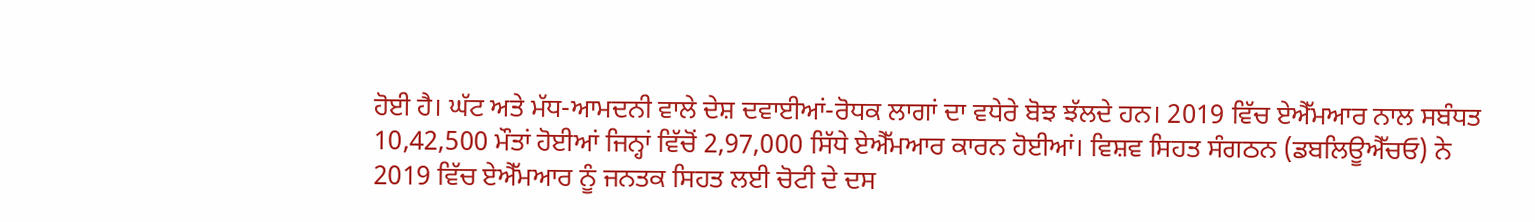ਹੋਈ ਹੈ। ਘੱਟ ਅਤੇ ਮੱਧ-ਆਮਦਨੀ ਵਾਲੇ ਦੇਸ਼ ਦਵਾਈਆਂ-ਰੋਧਕ ਲਾਗਾਂ ਦਾ ਵਧੇਰੇ ਬੋਝ ਝੱਲਦੇ ਹਨ। 2019 ਵਿੱਚ ਏਐੱਮਆਰ ਨਾਲ ਸਬੰਧਤ 10,42,500 ਮੌਤਾਂ ਹੋਈਆਂ ਜਿਨ੍ਹਾਂ ਵਿੱਚੋਂ 2,97,000 ਸਿੱਧੇ ਏਐੱਮਆਰ ਕਾਰਨ ਹੋਈਆਂ। ਵਿਸ਼ਵ ਸਿਹਤ ਸੰਗਠਨ (ਡਬਲਿਊਐੱਚਓ) ਨੇ 2019 ਵਿੱਚ ਏਐੱਮਆਰ ਨੂੰ ਜਨਤਕ ਸਿਹਤ ਲਈ ਚੋਟੀ ਦੇ ਦਸ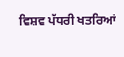ਵਿਸ਼ਵ ਪੱਧਰੀ ਖਤਰਿਆਂ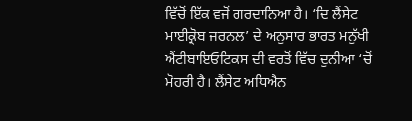ਵਿੱਚੋਂ ਇੱਕ ਵਜੋਂ ਗਰਦਾਨਿਆ ਹੈ। ‘ਦਿ ਲੈਂਸੇਟ ਮਾਈਕ੍ਰੋਬ ਜਰਨਲ’ ਦੇ ਅਨੁਸਾਰ ਭਾਰਤ ਮਨੁੱਖੀ ਐਂਟੀਬਾਇਓਟਿਕਸ ਦੀ ਵਰਤੋਂ ਵਿੱਚ ਦੁਨੀਆ ‘ਚੋਂ ਮੋਹਰੀ ਹੈ। ਲੈਂਸੇਟ ਅਧਿਐਨ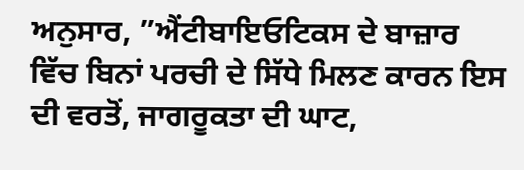ਅਨੁਸਾਰ, ”ਐਂਟੀਬਾਇਓਟਿਕਸ ਦੇ ਬਾਜ਼ਾਰ ਵਿੱਚ ਬਿਨਾਂ ਪਰਚੀ ਦੇ ਸਿੱਧੇ ਮਿਲਣ ਕਾਰਨ ਇਸ ਦੀ ਵਰਤੋਂ, ਜਾਗਰੂਕਤਾ ਦੀ ਘਾਟ,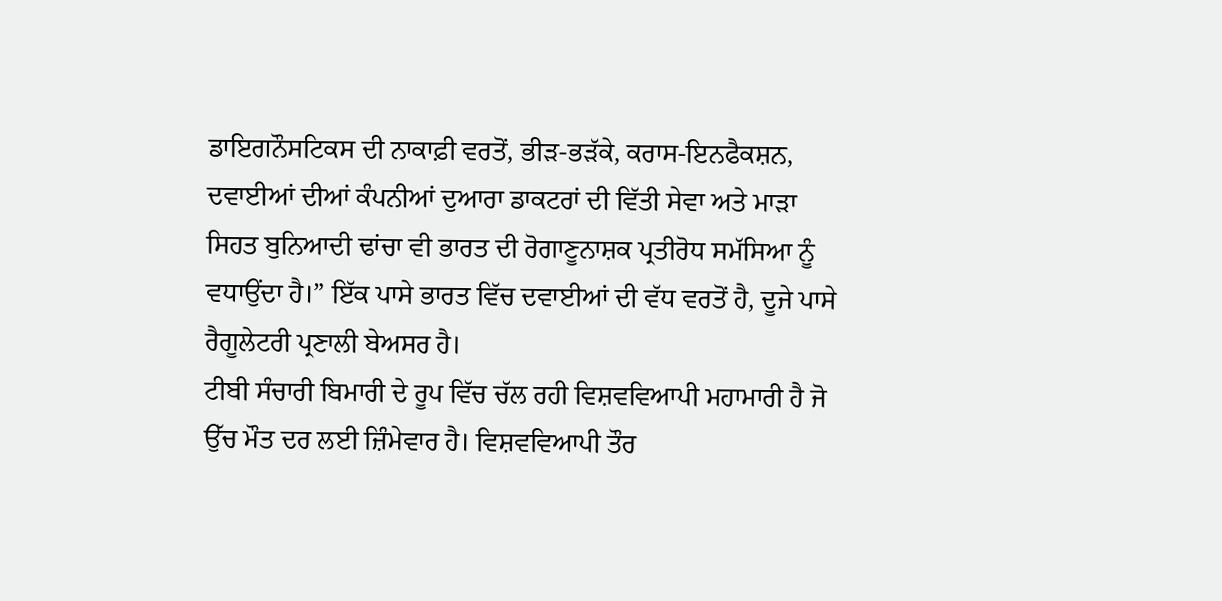ਡਾਇਗਨੌਸਟਿਕਸ ਦੀ ਨਾਕਾਫ਼ੀ ਵਰਤੋਂ, ਭੀੜ-ਭੜੱਕੇ, ਕਰਾਸ-ਇਨਫੈਕਸ਼ਨ, ਦਵਾਈਆਂ ਦੀਆਂ ਕੰਪਨੀਆਂ ਦੁਆਰਾ ਡਾਕਟਰਾਂ ਦੀ ਵਿੱਤੀ ਸੇਵਾ ਅਤੇ ਮਾੜਾ ਸਿਹਤ ਬੁਨਿਆਦੀ ਢਾਂਚਾ ਵੀ ਭਾਰਤ ਦੀ ਰੋਗਾਣੂਨਾਸ਼ਕ ਪ੍ਰਤੀਰੋਧ ਸਮੱਸਿਆ ਨੂੰ ਵਧਾਉਂਦਾ ਹੈ।” ਇੱਕ ਪਾਸੇ ਭਾਰਤ ਵਿੱਚ ਦਵਾਈਆਂ ਦੀ ਵੱਧ ਵਰਤੋਂ ਹੈ, ਦੂਜੇ ਪਾਸੇ ਰੈਗੂਲੇਟਰੀ ਪ੍ਰਣਾਲੀ ਬੇਅਸਰ ਹੈ।
ਟੀਬੀ ਸੰਚਾਰੀ ਬਿਮਾਰੀ ਦੇ ਰੂਪ ਵਿੱਚ ਚੱਲ ਰਹੀ ਵਿਸ਼ਵਵਿਆਪੀ ਮਹਾਮਾਰੀ ਹੈ ਜੋ ਉੱਚ ਮੌਤ ਦਰ ਲਈ ਜ਼ਿੰਮੇਵਾਰ ਹੈ। ਵਿਸ਼ਵਵਿਆਪੀ ਤੌਰ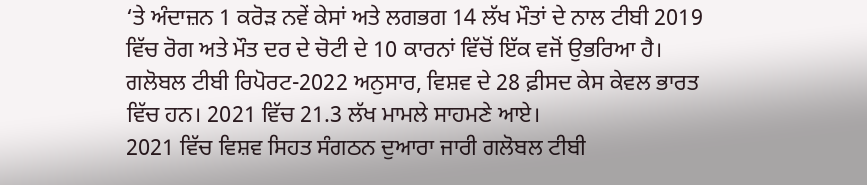‘ਤੇ ਅੰਦਾਜ਼ਨ 1 ਕਰੋੜ ਨਵੇਂ ਕੇਸਾਂ ਅਤੇ ਲਗਭਗ 14 ਲੱਖ ਮੌਤਾਂ ਦੇ ਨਾਲ ਟੀਬੀ 2019 ਵਿੱਚ ਰੋਗ ਅਤੇ ਮੌਤ ਦਰ ਦੇ ਚੋਟੀ ਦੇ 10 ਕਾਰਨਾਂ ਵਿੱਚੋਂ ਇੱਕ ਵਜੋਂ ਉਭਰਿਆ ਹੈ। ਗਲੋਬਲ ਟੀਬੀ ਰਿਪੋਰਟ-2022 ਅਨੁਸਾਰ, ਵਿਸ਼ਵ ਦੇ 28 ਫ਼ੀਸਦ ਕੇਸ ਕੇਵਲ ਭਾਰਤ ਵਿੱਚ ਹਨ। 2021 ਵਿੱਚ 21.3 ਲੱਖ ਮਾਮਲੇ ਸਾਹਮਣੇ ਆਏ।
2021 ਵਿੱਚ ਵਿਸ਼ਵ ਸਿਹਤ ਸੰਗਠਨ ਦੁਆਰਾ ਜਾਰੀ ਗਲੋਬਲ ਟੀਬੀ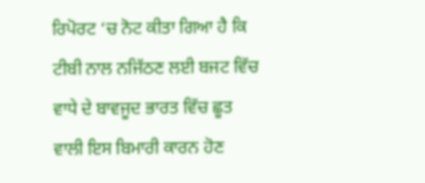ਰਿਪੋਰਟ ‘ਚ ਨੋਟ ਕੀਤਾ ਗਿਆ ਹੈ ਕਿ ਟੀਬੀ ਨਾਲ ਨਜਿੱਠਣ ਲਈ ਬਜਟ ਵਿੱਚ ਵਾਧੇ ਦੇ ਬਾਵਜੂਦ ਭਾਰਤ ਵਿੱਚ ਛੂਤ ਵਾਲੀ ਇਸ ਬਿਮਾਰੀ ਕਾਰਨ ਹੋਣ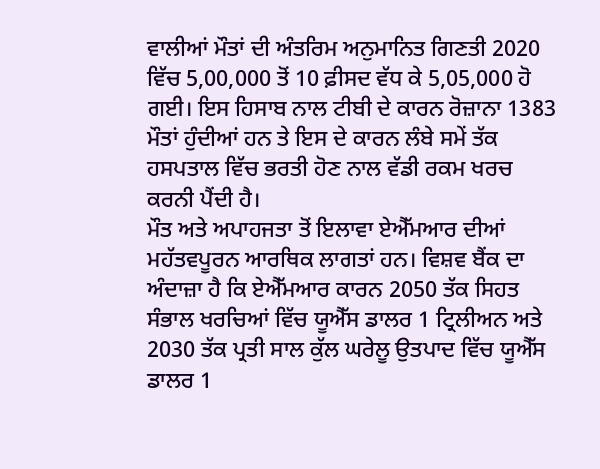ਵਾਲੀਆਂ ਮੌਤਾਂ ਦੀ ਅੰਤਰਿਮ ਅਨੁਮਾਨਿਤ ਗਿਣਤੀ 2020 ਵਿੱਚ 5,00,000 ਤੋਂ 10 ਫ਼ੀਸਦ ਵੱਧ ਕੇ 5,05,000 ਹੋ ਗਈ। ਇਸ ਹਿਸਾਬ ਨਾਲ ਟੀਬੀ ਦੇ ਕਾਰਨ ਰੋਜ਼ਾਨਾ 1383 ਮੌਤਾਂ ਹੁੰਦੀਆਂ ਹਨ ਤੇ ਇਸ ਦੇ ਕਾਰਨ ਲੰਬੇ ਸਮੇਂ ਤੱਕ ਹਸਪਤਾਲ ਵਿੱਚ ਭਰਤੀ ਹੋਣ ਨਾਲ ਵੱਡੀ ਰਕਮ ਖਰਚ ਕਰਨੀ ਪੈਂਦੀ ਹੈ।
ਮੌਤ ਅਤੇ ਅਪਾਹਜਤਾ ਤੋਂ ਇਲਾਵਾ ਏਐੱਮਆਰ ਦੀਆਂ ਮਹੱਤਵਪੂਰਨ ਆਰਥਿਕ ਲਾਗਤਾਂ ਹਨ। ਵਿਸ਼ਵ ਬੈਂਕ ਦਾ ਅੰਦਾਜ਼ਾ ਹੈ ਕਿ ਏਐੱਮਆਰ ਕਾਰਨ 2050 ਤੱਕ ਸਿਹਤ ਸੰਭਾਲ ਖਰਚਿਆਂ ਵਿੱਚ ਯੂਐੱਸ ਡਾਲਰ 1 ਟ੍ਰਿਲੀਅਨ ਅਤੇ 2030 ਤੱਕ ਪ੍ਰਤੀ ਸਾਲ ਕੁੱਲ ਘਰੇਲੂ ਉਤਪਾਦ ਵਿੱਚ ਯੂਐੱਸ ਡਾਲਰ 1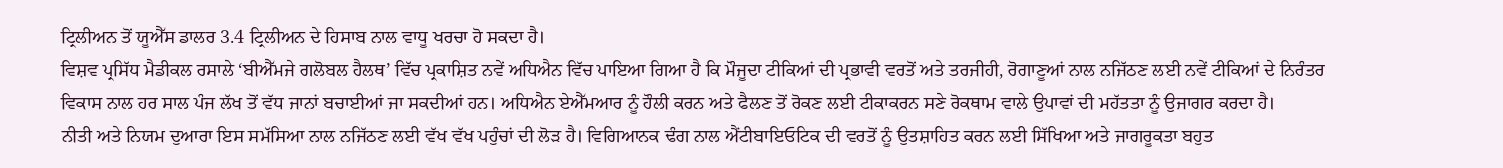ਟ੍ਰਿਲੀਅਨ ਤੋਂ ਯੂਐੱਸ ਡਾਲਰ 3.4 ਟ੍ਰਿਲੀਅਨ ਦੇ ਹਿਸਾਬ ਨਾਲ ਵਾਧੂ ਖਰਚਾ ਹੋ ਸਕਦਾ ਹੈ।
ਵਿਸ਼ਵ ਪ੍ਰਸਿੱਧ ਮੈਡੀਕਲ ਰਸਾਲੇ ‘ਬੀਐੱਮਜੇ ਗਲੋਬਲ ਹੈਲਥ’ ਵਿੱਚ ਪ੍ਰਕਾਸ਼ਿਤ ਨਵੇਂ ਅਧਿਐਨ ਵਿੱਚ ਪਾਇਆ ਗਿਆ ਹੈ ਕਿ ਮੌਜੂਦਾ ਟੀਕਿਆਂ ਦੀ ਪ੍ਰਭਾਵੀ ਵਰਤੋਂ ਅਤੇ ਤਰਜੀਹੀ, ਰੋਗਾਣੂਆਂ ਨਾਲ ਨਜਿੱਠਣ ਲਈ ਨਵੇਂ ਟੀਕਿਆਂ ਦੇ ਨਿਰੰਤਰ ਵਿਕਾਸ ਨਾਲ ਹਰ ਸਾਲ ਪੰਜ ਲੱਖ ਤੋਂ ਵੱਧ ਜਾਨਾਂ ਬਚਾਈਆਂ ਜਾ ਸਕਦੀਆਂ ਹਨ। ਅਧਿਐਨ ਏਐੱਮਆਰ ਨੂੰ ਹੌਲੀ ਕਰਨ ਅਤੇ ਫੈਲਣ ਤੋਂ ਰੋਕਣ ਲਈ ਟੀਕਾਕਰਨ ਸਣੇ ਰੋਕਥਾਮ ਵਾਲੇ ਉਪਾਵਾਂ ਦੀ ਮਹੱਤਤਾ ਨੂੰ ਉਜਾਗਰ ਕਰਦਾ ਹੈ।
ਨੀਤੀ ਅਤੇ ਨਿਯਮ ਦੁਆਰਾ ਇਸ ਸਮੱਸਿਆ ਨਾਲ ਨਜਿੱਠਣ ਲਈ ਵੱਖ ਵੱਖ ਪਹੁੰਚਾਂ ਦੀ ਲੋੜ ਹੈ। ਵਿਗਿਆਨਕ ਢੰਗ ਨਾਲ ਐਂਟੀਬਾਇਓਟਿਕ ਦੀ ਵਰਤੋਂ ਨੂੰ ਉਤਸ਼ਾਹਿਤ ਕਰਨ ਲਈ ਸਿੱਖਿਆ ਅਤੇ ਜਾਗਰੂਕਤਾ ਬਹੁਤ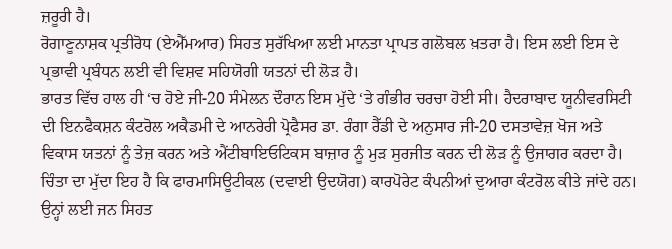ਜ਼ਰੂਰੀ ਹੈ।
ਰੋਗਾਣੂਨਾਸ਼ਕ ਪ੍ਰਤੀਰੋਧ (ਏਐੱਮਆਰ) ਸਿਹਤ ਸੁਰੱਖਿਆ ਲਈ ਮਾਨਤਾ ਪ੍ਰਾਪਤ ਗਲੋਬਲ ਖ਼ਤਰਾ ਹੈ। ਇਸ ਲਈ ਇਸ ਦੇ ਪ੍ਰਭਾਵੀ ਪ੍ਰਬੰਧਨ ਲਈ ਵੀ ਵਿਸ਼ਵ ਸਹਿਯੋਗੀ ਯਤਨਾਂ ਦੀ ਲੋੜ ਹੈ।
ਭਾਰਤ ਵਿੱਚ ਹਾਲ ਹੀ ‘ਚ ਹੋਏ ਜੀ-20 ਸੰਮੇਲਨ ਦੌਰਾਨ ਇਸ ਮੁੱਦੇ ‘ਤੇ ਗੰਭੀਰ ਚਰਚਾ ਹੋਈ ਸੀ। ਹੈਦਰਾਬਾਦ ਯੂਨੀਵਰਸਿਟੀ ਦੀ ਇਨਫੈਕਸ਼ਨ ਕੰਟਰੋਲ ਅਕੈਡਮੀ ਦੇ ਆਨਰੇਰੀ ਪ੍ਰੋਫੈਸਰ ਡਾ. ਰੰਗਾ ਰੈੱਡੀ ਦੇ ਅਨੁਸਾਰ ਜੀ-20 ਦਸਤਾਵੇਜ਼ ਖੋਜ ਅਤੇ ਵਿਕਾਸ ਯਤਨਾਂ ਨੂੰ ਤੇਜ਼ ਕਰਨ ਅਤੇ ਐਂਟੀਬਾਇਓਟਿਕਸ ਬਾਜ਼ਾਰ ਨੂੰ ਮੁੜ ਸੁਰਜੀਤ ਕਰਨ ਦੀ ਲੋੜ ਨੂੰ ਉਜਾਗਰ ਕਰਦਾ ਹੈ।
ਚਿੰਤਾ ਦਾ ਮੁੱਦਾ ਇਹ ਹੈ ਕਿ ਫਾਰਮਾਸਿਊਟੀਕਲ (ਦਵਾਈ ਉਦਯੋਗ) ਕਾਰਪੋਰੇਟ ਕੰਪਨੀਆਂ ਦੁਆਰਾ ਕੰਟਰੋਲ ਕੀਤੇ ਜਾਂਦੇ ਹਨ। ਉਨ੍ਹਾਂ ਲਈ ਜਨ ਸਿਹਤ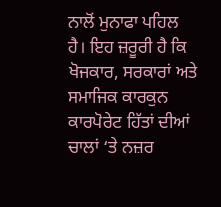ਨਾਲੋਂ ਮੁਨਾਫਾ ਪਹਿਲ ਹੈ। ਇਹ ਜ਼ਰੂਰੀ ਹੈ ਕਿ ਖੋਜਕਾਰ, ਸਰਕਾਰਾਂ ਅਤੇ ਸਮਾਜਿਕ ਕਾਰਕੁਨ ਕਾਰਪੋਰੇਟ ਹਿੱਤਾਂ ਦੀਆਂ ਚਾਲਾਂ ‘ਤੇ ਨਜ਼ਰ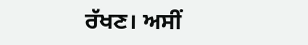ਰੱਖਣ। ਅਸੀਂ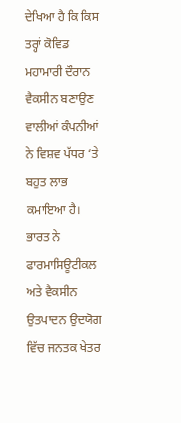ਦੇਖਿਆ ਹੈ ਕਿ ਕਿਸ ਤਰ੍ਹਾਂ ਕੋਵਿਡ ਮਹਾਮਾਰੀ ਦੌਰਾਨ ਵੈਕਸੀਨ ਬਣਾਉਣ ਵਾਲੀਆਂ ਕੰਪਨੀਆਂ ਨੇ ਵਿਸ਼ਵ ਪੱਧਰ ‘ਤੇ ਬਹੁਤ ਲਾਭ ਕਮਾਇਆ ਹੈ। ਭਾਰਤ ਨੇ ਫਾਰਮਾਸਿਊਟੀਕਲ ਅਤੇ ਵੈਕਸੀਨ ਉਤਪਾਦਨ ਉਦਯੋਗ ਵਿੱਚ ਜਨਤਕ ਖੇਤਰ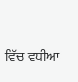ਵਿੱਚ ਵਧੀਆ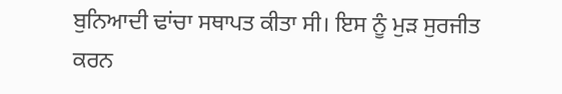ਬੁਨਿਆਦੀ ਢਾਂਚਾ ਸਥਾਪਤ ਕੀਤਾ ਸੀ। ਇਸ ਨੂੰ ਮੁੜ ਸੁਰਜੀਤ ਕਰਨ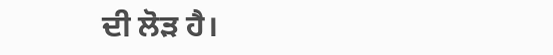ਦੀ ਲੋੜ ਹੈ।